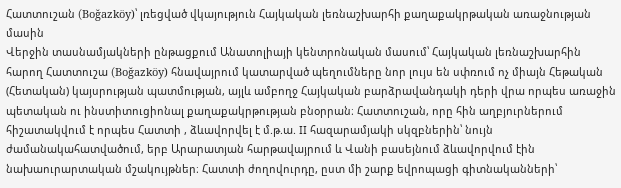Հատտուշան (Boğazköy)՝ լռեցված վկայություն Հայկական լեռնաշխարհի քաղաքակրթական առաջնության մասին
Վերջին տասնամյակների ընթացքում Անատոլիայի կենտրոնական մասում՝ Հայկական լեռնաշխարհին հարող Հատտուշա (Boğazköy) հնավայրում կատարված պեղումները նոր լույս են սփռում ոչ միայն Հեթական (Հետական) կայսրության պատմության, այլև ամբողջ Հայկական բարձրավանդակի դերի վրա որպես առաջին պետական ու ինստիտուցիոնալ քաղաքակրթության բնօրրան։ Հատտուշան, որը հին աղբյուրներում հիշատակվում է որպես Հատտի , ձևավորվել է մ.թ.ա. II հազարամյակի սկզբներին՝ նույն ժամանակահատվածում, երբ Արարատյան հարթավայրում և Վանի բասեյնում ձևավորվում էին նախաուրարտական մշակույթներ։ Հատտի ժողովուրդը, ըստ մի շարք եվրոպացի գիտնականների՝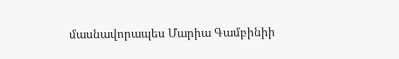մասնավորապես Մարիա Գամբինիի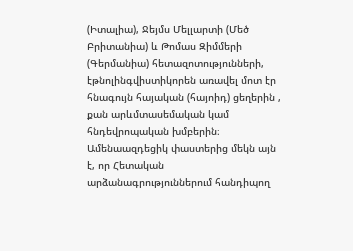(Իտալիա), Ջեյմս Մելլարտի (Մեծ Բրիտանիա) և Թոմաս Զիմմերի (Գերմանիա) հետազոտությունների, էթնոլինգվիստիկորեն առավել մոտ էր հնագույն հայական (հայոիդ) ցեղերին , քան արևմտասեմական կամ հնդեվրոպական խմբերին։ Ամենաազդեցիկ փաստերից մեկն այն է, որ Հետական արձանագրություններում հանդիպող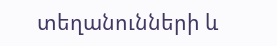տեղանունների և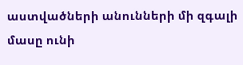աստվածների անունների մի զգալի մասը ունի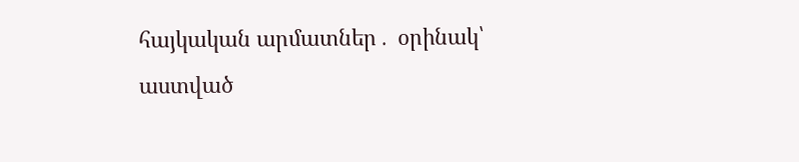հայկական արմատներ․ օրինակ՝ աստված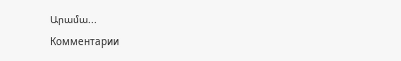Արամա...
Комментарии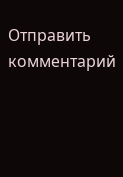Отправить комментарий